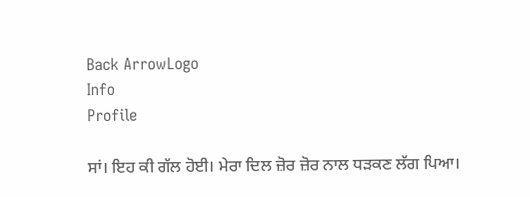Back ArrowLogo
Info
Profile

ਸਾਂ। ਇਹ ਕੀ ਗੱਲ ਹੋਈ। ਮੇਰਾ ਦਿਲ ਜ਼ੋਰ ਜ਼ੋਰ ਨਾਲ ਧੜਕਣ ਲੱਗ ਪਿਆ।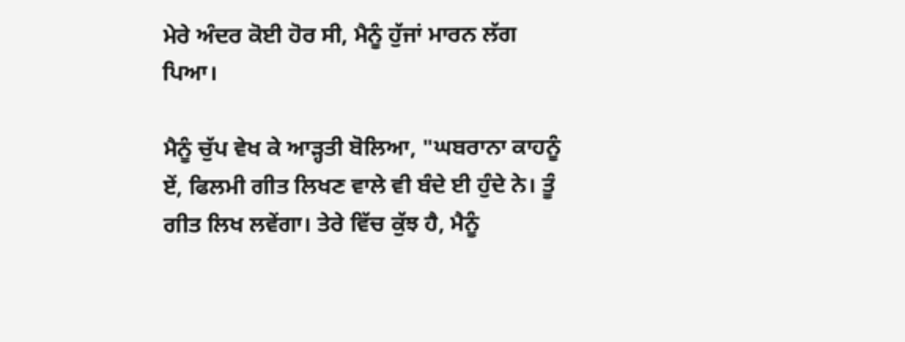ਮੇਰੇ ਅੰਦਰ ਕੋਈ ਹੋਰ ਸੀ, ਮੈਨੂੰ ਹੁੱਜਾਂ ਮਾਰਨ ਲੱਗ ਪਿਆ।

ਮੈਨੂੰ ਚੁੱਪ ਵੇਖ ਕੇ ਆੜ੍ਹਤੀ ਬੋਲਿਆ, "ਘਬਰਾਨਾ ਕਾਹਨੂੰ ਏਂ, ਫਿਲਮੀ ਗੀਤ ਲਿਖਣ ਵਾਲੇ ਵੀ ਬੰਦੇ ਈ ਹੁੰਦੇ ਨੇ। ਤੂੰ ਗੀਤ ਲਿਖ ਲਵੇਂਗਾ। ਤੇਰੇ ਵਿੱਚ ਕੁੱਝ ਹੈ, ਮੈਨੂੰ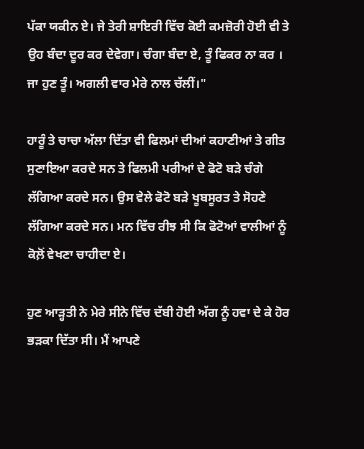ਪੱਕਾ ਯਕੀਨ ਏ। ਜੇ ਤੇਰੀ ਸ਼ਾਇਰੀ ਵਿੱਚ ਕੋਈ ਕਮਜ਼ੋਰੀ ਹੋਈ ਵੀ ਤੇ ਉਹ ਬੰਦਾ ਦੂਰ ਕਰ ਦੇਵੇਗਾ। ਚੰਗਾ ਬੰਦਾ ਏ, ਤੂੰ ਫਿਕਰ ਨਾ ਕਰ । ਜਾ ਹੁਣ ਤੂੰ। ਅਗਲੀ ਵਾਰ ਮੇਰੇ ਨਾਲ ਚੱਲੀਂ।"

ਹਾਰੂੰ ਤੇ ਚਾਚਾ ਅੱਲਾ ਦਿੱਤਾ ਵੀ ਫਿਲਮਾਂ ਦੀਆਂ ਕਹਾਣੀਆਂ ਤੇ ਗੀਤ ਸੁਣਾਇਆ ਕਰਦੇ ਸਨ ਤੇ ਫਿਲਮੀ ਪਰੀਆਂ ਦੇ ਫੋਟੋ ਬੜੇ ਚੰਗੇ ਲੱਗਿਆ ਕਰਦੇ ਸਨ। ਉਸ ਵੇਲੇ ਫੋਟੋ ਬੜੇ ਖੂਬਸੂਰਤ ਤੇ ਸੋਹਣੇ ਲੱਗਿਆ ਕਰਦੇ ਸਨ। ਮਨ ਵਿੱਚ ਰੀਝ ਸੀ ਕਿ ਫੋਟੋਆਂ ਵਾਲੀਆਂ ਨੂੰ ਕੋਲ਼ੋਂ ਵੇਖਣਾ ਚਾਹੀਦਾ ਏ।

ਹੁਣ ਆੜ੍ਹਤੀ ਨੇ ਮੇਰੇ ਸੀਨੇ ਵਿੱਚ ਦੱਬੀ ਹੋਈ ਅੱਗ ਨੂੰ ਹਵਾ ਦੇ ਕੇ ਹੋਰ ਭੜਕਾ ਦਿੱਤਾ ਸੀ। ਮੈਂ ਆਪਣੇ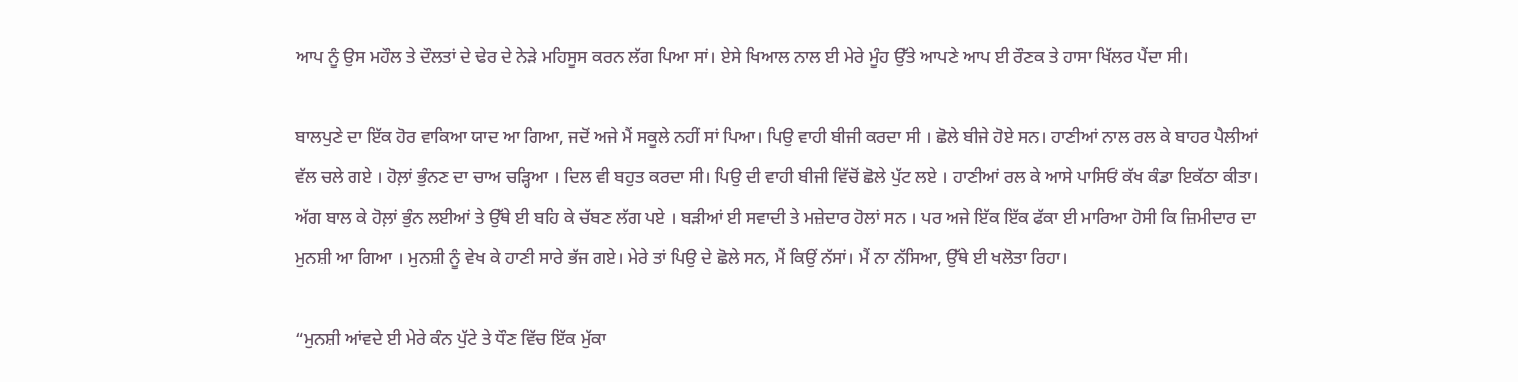ਆਪ ਨੂੰ ਉਸ ਮਹੌਲ ਤੇ ਦੌਲਤਾਂ ਦੇ ਢੇਰ ਦੇ ਨੇੜੇ ਮਹਿਸੂਸ ਕਰਨ ਲੱਗ ਪਿਆ ਸਾਂ। ਏਸੇ ਖਿਆਲ ਨਾਲ ਈ ਮੇਰੇ ਮੂੰਹ ਉੱਤੇ ਆਪਣੇ ਆਪ ਈ ਰੌਣਕ ਤੇ ਹਾਸਾ ਖਿੱਲਰ ਪੈਂਦਾ ਸੀ।

ਬਾਲਪੁਣੇ ਦਾ ਇੱਕ ਹੋਰ ਵਾਕਿਆ ਯਾਦ ਆ ਗਿਆ, ਜਦੋਂ ਅਜੇ ਮੈਂ ਸਕੂਲੇ ਨਹੀਂ ਸਾਂ ਪਿਆ। ਪਿਉ ਵਾਹੀ ਬੀਜੀ ਕਰਦਾ ਸੀ । ਛੋਲੇ ਬੀਜੇ ਹੋਏ ਸਨ। ਹਾਣੀਆਂ ਨਾਲ ਰਲ ਕੇ ਬਾਹਰ ਪੈਲੀਆਂ ਵੱਲ ਚਲੇ ਗਏ । ਹੋਲ਼ਾਂ ਭੁੰਨਣ ਦਾ ਚਾਅ ਚੜ੍ਹਿਆ । ਦਿਲ ਵੀ ਬਹੁਤ ਕਰਦਾ ਸੀ। ਪਿਉ ਦੀ ਵਾਹੀ ਬੀਜੀ ਵਿੱਚੋਂ ਛੋਲੇ ਪੁੱਟ ਲਏ । ਹਾਣੀਆਂ ਰਲ ਕੇ ਆਸੇ ਪਾਸਿਓਂ ਕੱਖ ਕੰਡਾ ਇਕੱਠਾ ਕੀਤਾ। ਅੱਗ ਬਾਲ ਕੇ ਹੋਲ਼ਾਂ ਭੁੰਨ ਲਈਆਂ ਤੇ ਉੱਥੇ ਈ ਬਹਿ ਕੇ ਚੱਬਣ ਲੱਗ ਪਏ । ਬੜੀਆਂ ਈ ਸਵਾਦੀ ਤੇ ਮਜ਼ੇਦਾਰ ਹੋਲਾਂ ਸਨ । ਪਰ ਅਜੇ ਇੱਕ ਇੱਕ ਫੱਕਾ ਈ ਮਾਰਿਆ ਹੋਸੀ ਕਿ ਜ਼ਿਮੀਦਾਰ ਦਾ ਮੁਨਸ਼ੀ ਆ ਗਿਆ । ਮੁਨਸ਼ੀ ਨੂੰ ਵੇਖ ਕੇ ਹਾਣੀ ਸਾਰੇ ਭੱਜ ਗਏ। ਮੇਰੇ ਤਾਂ ਪਿਉ ਦੇ ਛੋਲੇ ਸਨ, ਮੈਂ ਕਿਉਂ ਨੱਸਾਂ। ਮੈਂ ਨਾ ਨੱਸਿਆ, ਉੱਥੇ ਈ ਖਲੋਤਾ ਰਿਹਾ।

“ਮੁਨਸ਼ੀ ਆਂਵਦੇ ਈ ਮੇਰੇ ਕੰਨ ਪੁੱਟੇ ਤੇ ਧੌਣ ਵਿੱਚ ਇੱਕ ਮੁੱਕਾ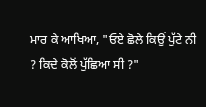ਮਾਰ ਕੇ ਆਖਿਆ, "ਓਏ ਛੋਲੇ ਕਿਉਂ ਪੁੱਟੇ ਨੀ ? ਕਿਦੇ ਕੋਲੋਂ ਪੁੱਛਿਆ ਸੀ ?"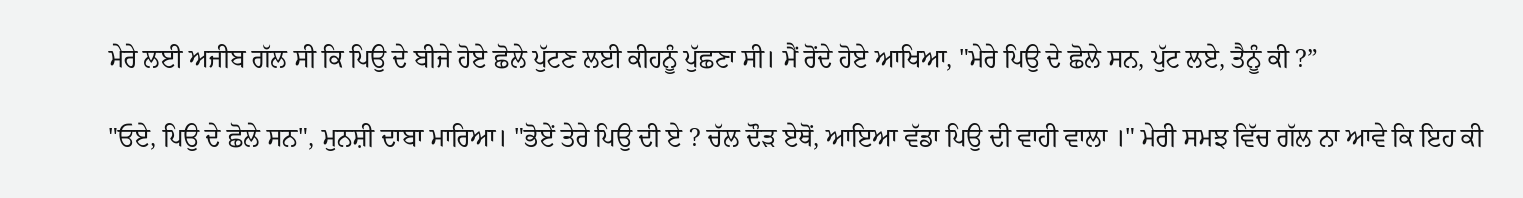ਮੇਰੇ ਲਈ ਅਜੀਬ ਗੱਲ ਸੀ ਕਿ ਪਿਉ ਦੇ ਬੀਜੇ ਹੋਏ ਛੋਲੇ ਪੁੱਟਣ ਲਈ ਕੀਹਨੂੰ ਪੁੱਛਣਾ ਸੀ। ਮੈਂ ਰੋਂਦੇ ਹੋਏ ਆਖਿਆ, "ਮੇਰੇ ਪਿਉ ਦੇ ਛੋਲੇ ਸਨ, ਪੁੱਟ ਲਏ, ਤੈਨੂੰ ਕੀ ?”

"ਓਏ, ਪਿਉ ਦੇ ਛੋਲੇ ਸਨ", ਮੁਨਸ਼ੀ ਦਾਬਾ ਮਾਰਿਆ। "ਭੋਏਂ ਤੇਰੇ ਪਿਉ ਦੀ ਏ ? ਚੱਲ ਦੌੜ ਏਥੋਂ, ਆਇਆ ਵੱਡਾ ਪਿਉ ਦੀ ਵਾਹੀ ਵਾਲਾ ।" ਮੇਰੀ ਸਮਝ ਵਿੱਚ ਗੱਲ ਨਾ ਆਵੇ ਕਿ ਇਹ ਕੀ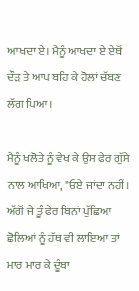ਆਖਦਾ ਏ। ਮੈਨੂੰ ਆਖਦਾ ਏ ਏਥੋਂ ਦੌੜ ਤੇ ਆਪ ਬਹਿ ਕੇ ਹੋਲਾਂ ਚੱਬਣ ਲੱਗ ਪਿਆ।

ਮੈਨੂੰ ਖਲੋਤੇ ਨੂੰ ਵੇਖ ਕੇ ਉਸ ਫੇਰ ਗੁੱਸੇ ਨਾਲ ਆਖਿਆ, "ਓਏ ਜਾਂਦਾ ਨਹੀਂ। ਅੱਗੋਂ ਜੇ ਤੂੰ ਫੇਰ ਬਿਨਾਂ ਪੁੱਛਿਆ ਛੋਲਿਆਂ ਨੂੰ ਹੱਥ ਵੀ ਲਾਇਆ ਤਾਂ ਮਾਰ ਮਾਰ ਕੇ ਦੂੰਬਾ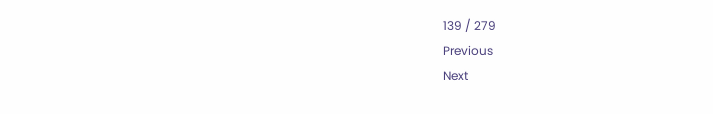139 / 279
Previous
Next